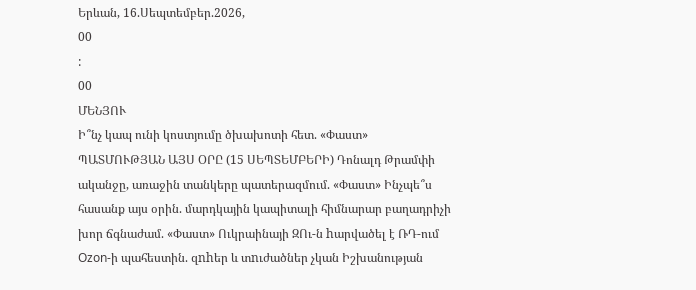Երևան, 16.Սեպտեմբեր.2026,
00
:
00
ՄԵՆՅՈՒ
Ի՞նչ կապ ունի կոստյումը ծխախոտի հետ. «Փաստ» ՊԱՏՄՈՒԹՅԱՆ ԱՅՍ ՕՐԸ (15 ՍԵՊՏԵՄԲԵՐԻ) Դոնալդ Թրամփի ականջը, առաջին տանկերը պատերազմում. «Փաստ» Ինչպե՞ս հասանք այս օրին. մարդկային կապիտալի հիմնարար բաղադրիչի խոր ճգնաժամ. «Փաստ» Ուկրաինայի ԶՈւ-ն hարվածել է ՌԴ-ում Ozon-ի պահեստին. զnhեր և տnւժածներ չկան Իշխանության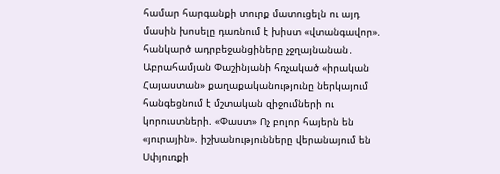համար հարգանքի տուրք մատուցելն ու այդ մասին խոսելը դառնում է խիստ «վտանգավոր». հանկարծ ադրբեջանցիները չջղայնանան․ Աբրահամյան Փաշինյանի հռչակած «իրական Հայաստան» քաղաքականությունը ներկայում հանգեցնում է մշտական զիջումների ու կորուստների. «Փաստ» Ոչ բոլոր հայերն են «յուրային». իշխանությունները վերանայում են Սփյուռքի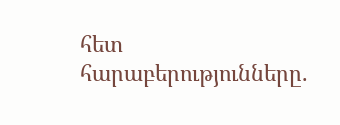հետ հարաբերությունները.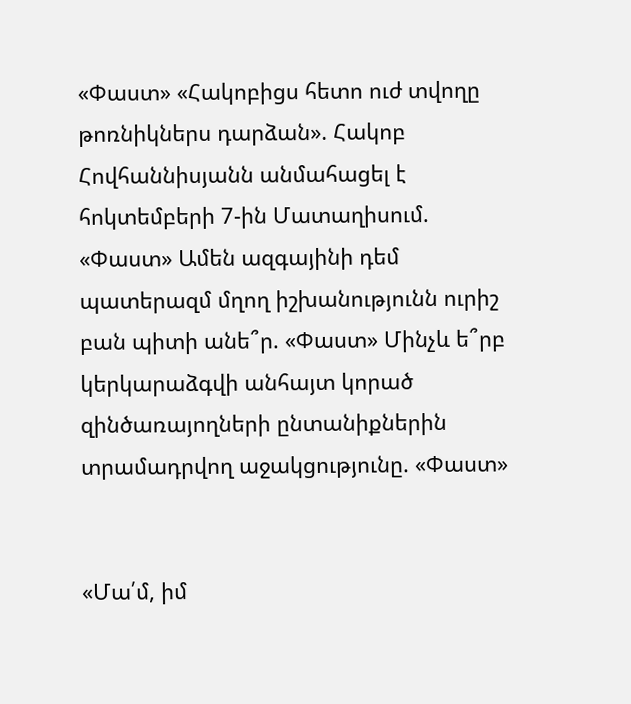«Փաստ» «Հակոբիցս հետո ուժ տվողը թոռնիկներս դարձան». Հակոբ Հովհաննիսյանն անմահացել է հոկտեմբերի 7-ին Մատաղիսում. «Փաստ» Ամեն ազգայինի դեմ պատերազմ մղող իշխանությունն ուրիշ բան պիտի անե՞ր. «Փաստ» Մինչև ե՞րբ կերկարաձգվի անհայտ կորած զինծառայողների ընտանիքներին տրամադրվող աջակցությունը. «Փաստ»


«Մա՛մ, իմ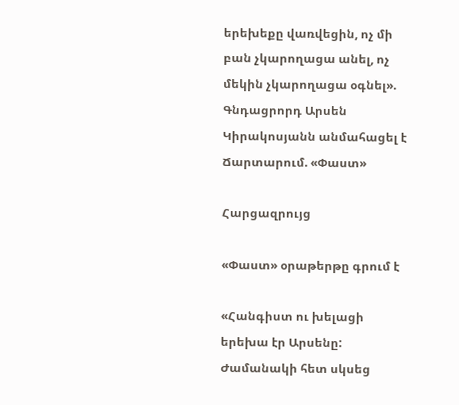երեխեքը վառվեցին, ոչ մի բան չկարողացա անել, ոչ մեկին չկարողացա օգնել». Գնդացրորդ Արսեն Կիրակոսյանն անմահացել է Ճարտարում. «Փաստ»

Հարցազրույց

«Փաստ» օրաթերթը գրում է

«Հանգիստ ու խելացի երեխա էր Արսենը: Ժամանակի հետ սկսեց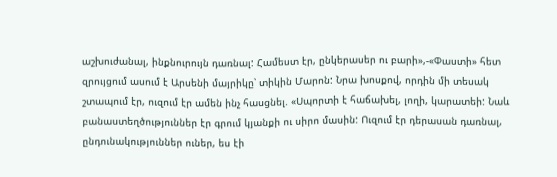աշխուժանալ, ինքնուրույն դառնալ: Համեստ էր, ընկերասեր ու բարի»,-«Փաստի» հետ զրույցում ասում է Արսենի մայրիկը՝ տիկին Մարոն: Նրա խոսքով, որդին մի տեսակ շտապում էր, ուզում էր ամեն ինչ հասցնել. «Սպորտի է հաճախել, լողի, կարատեի: Նաև բանաստեղծություններ էր գրում կյանքի ու սիրո մասին: Ուզում էր դերասան դառնալ, ընդունակություններ ուներ, ես էի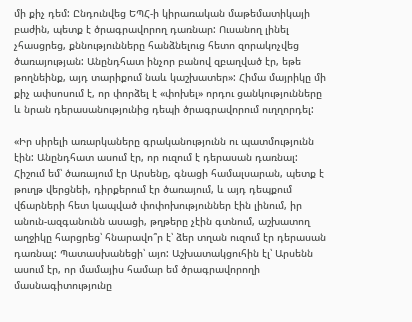մի քիչ դեմ: Ընդունվեց ԵՊՀ-ի կիրառական մաթեմատիկայի բաժին, պետք է ծրագրավորող դառնար: Ուսանող լինել չհասցրեց, քննությունները հանձնելուց հետո զորակոչվեց ծառայության: Անընդհատ ինչոր բանով զբաղված էր, եթե թողնեինք, այդ տարիքում նաև կաշխատեր»: Հիմա մայրիկը մի քիչ ափսոսում է, որ փորձել է «փոխել» որդու ցանկությունները և նրան դերասանությունից դեպի ծրագրավորում ուղղորդել:

«Իր սիրելի առարկաները գրականությունն ու պատմությունն էին: Անընդհատ ասում էր, որ ուզում է դերասան դառնալ: Հիշում եմ՝ ծառայում էր Արսենը, գնացի համալսարան, պետք է թուղթ վերցնեի, դիրքերում էր ծառայում, և այդ դեպքում վճարների հետ կապված փոփոխություններ էին լինում, իր անուն-ազգանունն ասացի, թղթերը չէին գտնում, աշխատող աղջիկը հարցրեց՝ հնարավո՞ր է՝ ձեր տղան ուզում էր դերասան դառնալ: Պատասխանեցի՝ այո: Աշխատակցուհին էլ՝ Արսենն ասում էր, որ մամայիս համար եմ ծրագրավորողի մասնագիտությունը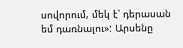սովորում, մեկ է՝ դերասան եմ դառնալու»: Արսենը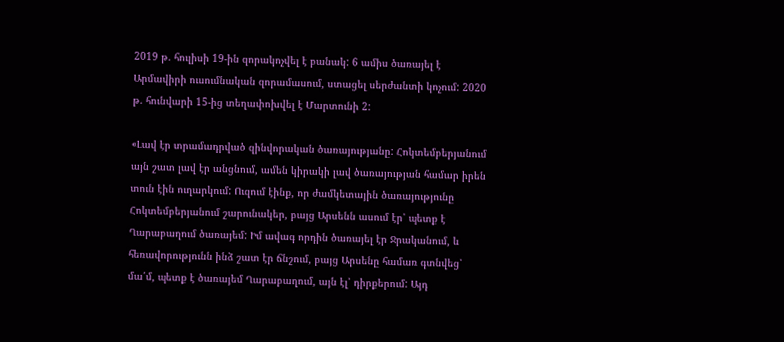2019 թ. հուլիսի 19-ին զորակոչվել է բանակ: 6 ամիս ծառայել է Արմավիրի ուսումնական զորամասում, ստացել սերժանտի կոչում: 2020 թ. հունվարի 15-ից տեղափոխվել է Մարտունի 2:

«Լավ էր տրամադրված զինվորական ծառայությանը: Հոկտեմբերյանում այն շատ լավ էր անցնում, ամեն կիրակի լավ ծառայության համար իրեն տուն էին ուղարկում: Ուզում էինք, որ ժամկետային ծառայությունը Հոկտեմբերյանում շարունակեր, բայց Արսենն ասում էր՝ պետք է Ղարաբաղում ծառայեմ: Իմ ավագ որդին ծառայել էր Ջրականում, և հեռավորությունն ինձ շատ էր ճնշում, բայց Արսենը համառ գտնվեց՝ մա՛մ, պետք է ծառայեմ Ղարաբաղում, այն էլ՝ դիրքերում: Այդ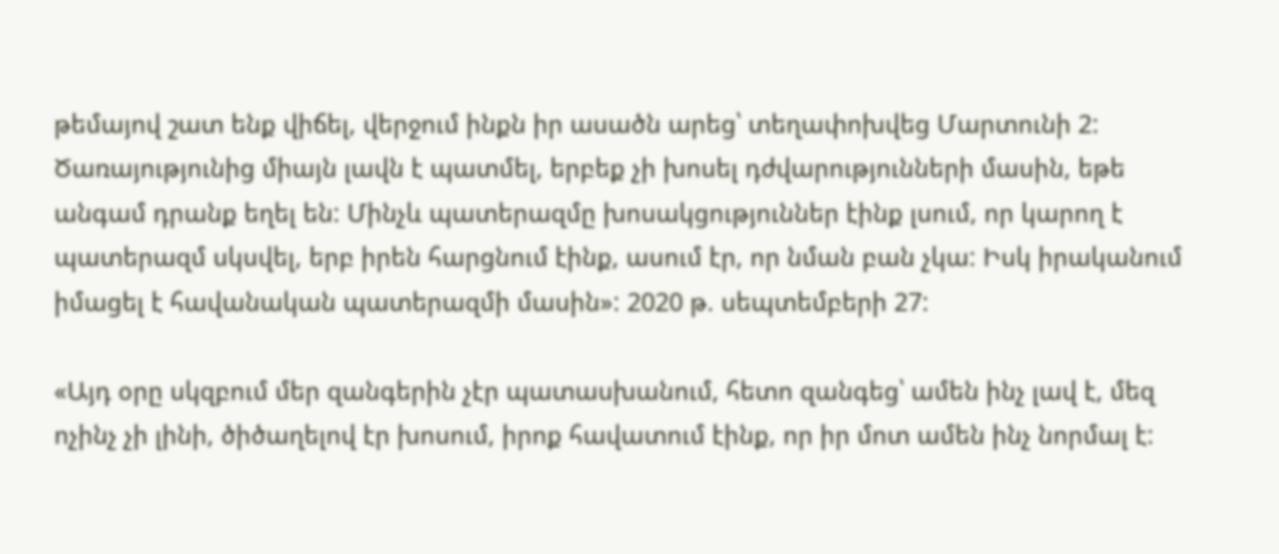թեմայով շատ ենք վիճել, վերջում ինքն իր ասածն արեց՝ տեղափոխվեց Մարտունի 2: Ծառայությունից միայն լավն է պատմել, երբեք չի խոսել դժվարությունների մասին, եթե անգամ դրանք եղել են: Մինչև պատերազմը խոսակցություններ էինք լսում, որ կարող է պատերազմ սկսվել, երբ իրեն հարցնում էինք, ասում էր, որ նման բան չկա: Իսկ իրականում իմացել է հավանական պատերազմի մասին»: 2020 թ. սեպտեմբերի 27:

«Այդ օրը սկզբում մեր զանգերին չէր պատասխանում, հետո զանգեց՝ ամեն ինչ լավ է, մեզ ոչինչ չի լինի, ծիծաղելով էր խոսում, իրոք հավատում էինք, որ իր մոտ ամեն ինչ նորմալ է: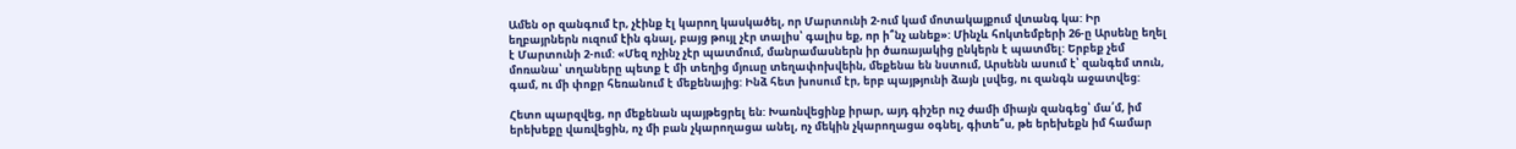Ամեն օր զանգում էր, չէինք էլ կարող կասկածել, որ Մարտունի 2-ում կամ մոտակայքում վտանգ կա: Իր եղբայրներն ուզում էին գնալ, բայց թույլ չէր տալիս՝ գալիս եք, որ ի՞նչ անեք»: Մինչև հոկտեմբերի 26-ը Արսենը եղել է Մարտունի 2-ում: «Մեզ ոչինչ չէր պատմում, մանրամասներն իր ծառայակից ընկերն է պատմել: Երբեք չեմ մոռանա՝ տղաները պետք է մի տեղից մյուսը տեղափոխվեին, մեքենա են նստում, Արսենն ասում է՝ զանգեմ տուն, գամ, ու մի փոքր հեռանում է մեքենայից: Ինձ հետ խոսում էր, երբ պայթյունի ձայն լսվեց, ու զանգն աջատվեց:

Հետո պարզվեց, որ մեքենան պայթեցրել են: Խառնվեցինք իրար, այդ գիշեր ուշ ժամի միայն զանգեց՝ մա՛մ, իմ երեխեքը վառվեցին, ոչ մի բան չկարողացա անել, ոչ մեկին չկարողացա օգնել, գիտե՞ս, թե երեխեքն իմ համար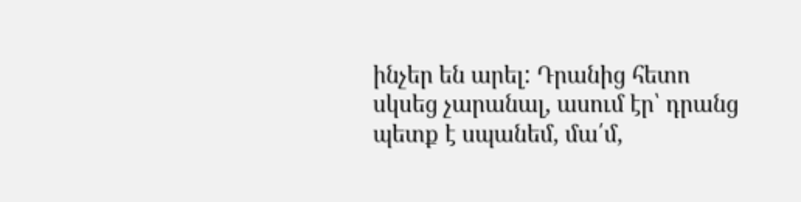ինչեր են արել: Դրանից հետո սկսեց չարանալ, ասում էր՝ դրանց պետք է սպանեմ, մա՛մ,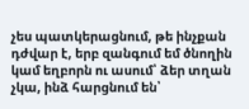չես պատկերացնում, թե ինչքան դժվար է, երբ զանգում եմ ծնողին կամ եղբորն ու ասում՝ ձեր տղան չկա, ինձ հարցնում են՝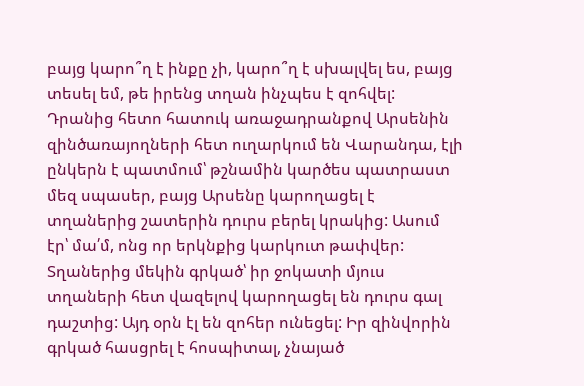բայց կարո՞ղ է ինքը չի, կարո՞ղ է սխալվել ես, բայց տեսել եմ, թե իրենց տղան ինչպես է զոհվել: Դրանից հետո հատուկ առաջադրանքով Արսենին զինծառայողների հետ ուղարկում են Վարանդա, էլի ընկերն է պատմում՝ թշնամին կարծես պատրաստ մեզ սպասեր, բայց Արսենը կարողացել է տղաներից շատերին դուրս բերել կրակից: Ասում էր՝ մա՛մ, ոնց որ երկնքից կարկուտ թափվեր: Տղաներից մեկին գրկած՝ իր ջոկատի մյուս տղաների հետ վազելով կարողացել են դուրս գալ դաշտից: Այդ օրն էլ են զոհեր ունեցել: Իր զինվորին գրկած հասցրել է հոսպիտալ, չնայած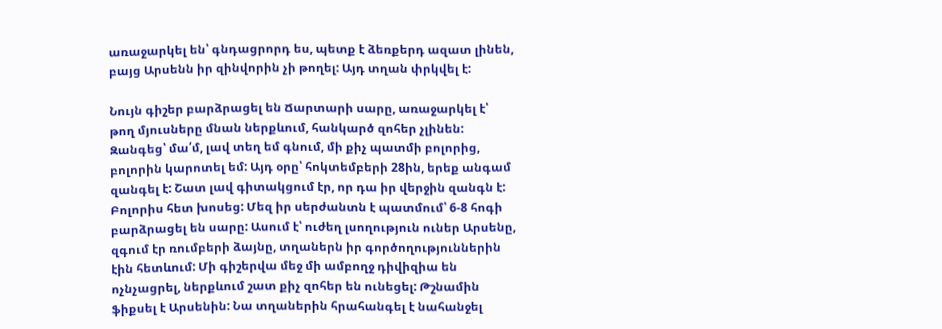առաջարկել են՝ գնդացրորդ ես, պետք է ձեռքերդ ազատ լինեն, բայց Արսենն իր զինվորին չի թողել: Այդ տղան փրկվել է:

Նույն գիշեր բարձրացել են Ճարտարի սարը, առաջարկել է՝ թող մյուսները մնան ներքևում, հանկարծ զոհեր չլինեն: Զանգեց՝ մա՛մ, լավ տեղ եմ գնում, մի քիչ պատմի բոլորից, բոլորին կարոտել եմ: Այդ օրը՝ հոկտեմբերի 28ին, երեք անգամ զանգել է: Շատ լավ գիտակցում էր, որ դա իր վերջին զանգն է: Բոլորիս հետ խոսեց: Մեզ իր սերժանտն է պատմում՝ 6-8 հոգի բարձրացել են սարը: Ասում է՝ ուժեղ լսողություն ուներ Արսենը, զգում էր ռումբերի ձայնը, տղաներն իր գործողություններին էին հետևում: Մի գիշերվա մեջ մի ամբողջ դիվիզիա են ոչնչացրել, ներքևում շատ քիչ զոհեր են ունեցել: Թշնամին ֆիքսել է Արսենին: Նա տղաներին հրահանգել է նահանջել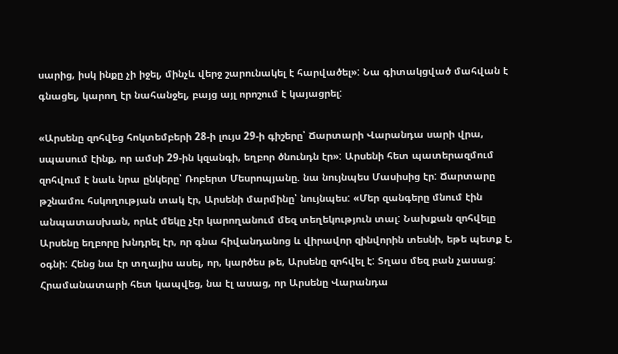սարից, իսկ ինքը չի իջել, մինչև վերջ շարունակել է հարվածել»: Նա գիտակցված մահվան է գնացել, կարող էր նահանջել, բայց այլ որոշում է կայացրել:

«Արսենը զոհվեց հոկտեմբերի 28-ի լույս 29-ի գիշերը՝ Ճարտարի Վարանդա սարի վրա, սպասում էինք, որ ամսի 29-ին կզանգի, եղբոր ծնունդն էր»: Արսենի հետ պատերազմում զոհվում է նաև նրա ընկերը՝ Ռոբերտ Մեսրոպյանը. նա նույնպես Մասիսից էր: Ճարտարը թշնամու հսկողության տակ էր, Արսենի մարմինը՝ նույնպես: «Մեր զանգերը մնում էին անպատասխան, որևէ մեկը չէր կարողանում մեզ տեղեկություն տալ: Նախքան զոհվելը Արսենը եղբորը խնդրել էր, որ գնա հիվանդանոց և վիրավոր զինվորին տեսնի, եթե պետք է, օգնի: Հենց նա էր տղայիս ասել, որ, կարծես թե, Արսենը զոհվել է: Տղաս մեզ բան չասաց: Հրամանատարի հետ կապվեց, նա էլ ասաց, որ Արսենը Վարանդա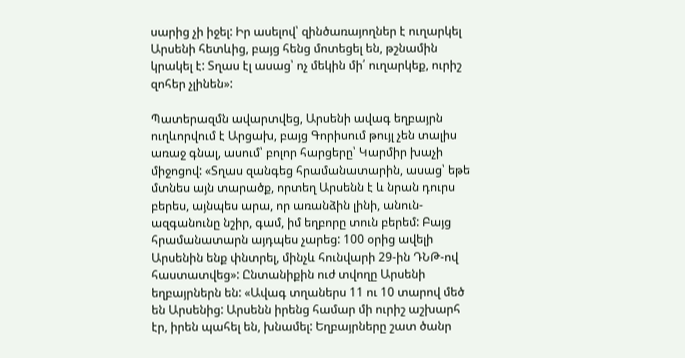սարից չի իջել: Իր ասելով՝ զինծառայողներ է ուղարկել Արսենի հետևից, բայց հենց մոտեցել են, թշնամին կրակել է: Տղաս էլ ասաց՝ ոչ մեկին մի՛ ուղարկեք, ուրիշ զոհեր չլինեն»:

Պատերազմն ավարտվեց, Արսենի ավագ եղբայրն ուղևորվում է Արցախ, բայց Գորիսում թույլ չեն տալիս առաջ գնալ, ասում՝ բոլոր հարցերը՝ Կարմիր խաչի միջոցով: «Տղաս զանգեց հրամանատարին, ասաց՝ եթե մտնես այն տարածք, որտեղ Արսենն է և նրան դուրս բերես, այնպես արա, որ առանձին լինի, անուն-ազգանունը նշիր, գամ, իմ եղբորը տուն բերեմ: Բայց հրամանատարն այդպես չարեց: 100 օրից ավելի Արսենին ենք փնտրել, մինչև հունվարի 29-ին ԴՆԹ-ով հաստատվեց»: Ընտանիքին ուժ տվողը Արսենի եղբայրներն են: «Ավագ տղաներս 11 ու 10 տարով մեծ են Արսենից: Արսենն իրենց համար մի ուրիշ աշխարհ էր, իրեն պահել են, խնամել: Եղբայրները շատ ծանր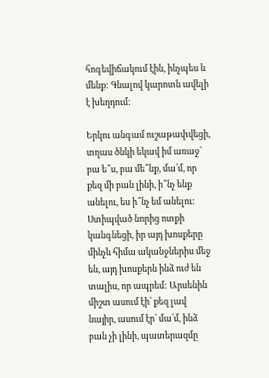հոգեվիճակում էին, ինչպես և մենք: Գնալով կարոտն ավելի է խեղդում:

Երկու անգամ ուշաթափվեցի, տղաս ծնկի եկավ իմ առաջ՝ բա ե՞ս, բա մե՞նք, մա՛մ, որ քեզ մի բան լինի, ի՞նչ ենք անելու, ես ի՞նչ եմ անելու: Ստիպված նորից ոտքի կանգնեցի, իր այդ խոսքերը մինչև հիմա ականջներիս մեջ են, այդ խոսքերն ինձ ուժ են տալիս, որ ապրեմ: Արսենին միշտ ասում էի՝ քեզ լավ նայիր, ասում էր՝ մա՛մ, ինձ բան չի լինի, պատերազմը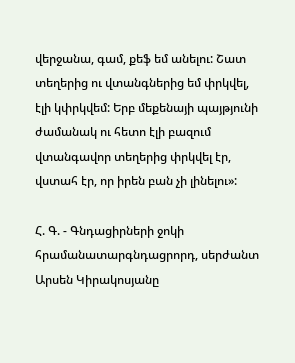վերջանա, գամ, քեֆ եմ անելու: Շատ տեղերից ու վտանգներից եմ փրկվել, էլի կփրկվեմ: Երբ մեքենայի պայթյունի ժամանակ ու հետո էլի բազում վտանգավոր տեղերից փրկվել էր, վստահ էր, որ իրեն բան չի լինելու»:

Հ. Գ. - Գնդացիրների ջոկի հրամանատարգնդացրորդ, սերժանտ Արսեն Կիրակոսյանը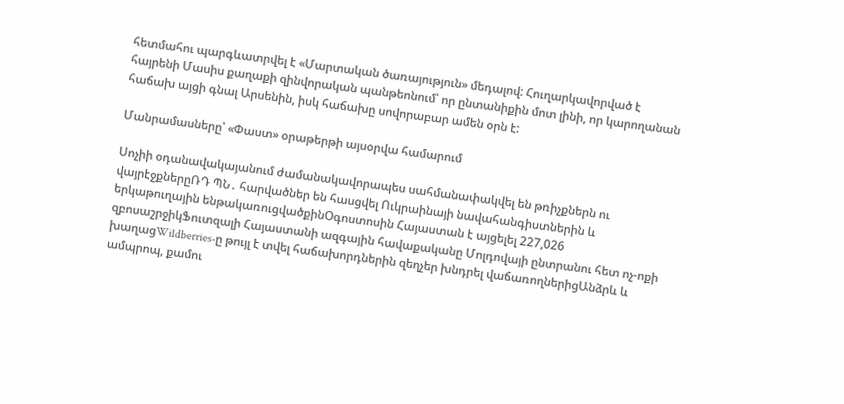հետմահու պարգևատրվել է «Մարտական ծառայություն» մեդալով: Հուղարկավորված է հայրենի Մասիս քաղաքի զինվորական պանթեոնում՝ որ ընտանիքին մոտ լինի, որ կարողանան հաճախ այցի գնալ Արսենին, իսկ հաճախը սովորաբար ամեն օրն է:

Մանրամասները՝ «Փաստ» օրաթերթի այսօրվա համարում

Սոչիի օդանավակայանում ժամանակավորապես սահմանափակվել են թռիչքներն ու վայրէջքներըՌԴ ՊՆ․ հարվածներ են հասցվել Ուկրաինայի նավահանգիստներին և երկաթուղային ենթակառուցվածքինՕգոստոսին Հայաստան է այցելել 227,026 զբոսաշրջիկՖուտզալի Հայաստանի ազգային հավաքականը Մոլդովայի ընտրանու հետ ոչ-ոքի խաղացWildberries-ը թույլ է տվել հաճախորդներին զեղչեր խնդրել վաճառողներիցԱնձրև և ամպրոպ, քամու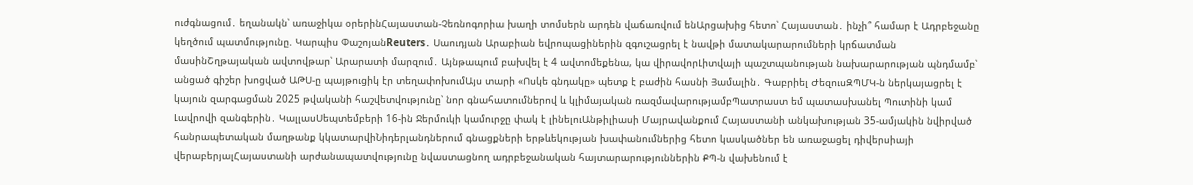ուժգնացում․ եղանակն՝ առաջիկա օրերինՀայաստան-Չեռնոգորիա խաղի տոմսերն արդեն վաճառվում ենԱրցախից հետո՝ Հայաստան․ ինչի՞ համար է Ադրբեջանը կեղծում պատմությունը. Կարպիս ՓաշոյանReuters․ Սաուդյան Արաբիան եվրոպացիներին զգուշացրել է նավթի մատակարարումների կրճատման մասինՇղթայական ավտովթար՝ Արարատի մարզում․ Այնթապում բախվել է 4 ավտոմեքենա, կա վիրավորԼիտվայի պաշտպանության նախարարության պնդմամբ՝ անցած գիշեր խոցված ԱԹՍ-ը պայթուցիկ էր տեղափոխումԱյս տարի «Ոսկե գնդակը» պետք է բաժին հասնի Յամալին․ Գաբրիել ԺեզուսԶՊՄԿ-ն ներկայացրել է կայուն զարգացման 2025 թվականի հաշվետվությունը՝ նոր գնահատումներով և կլիմայական ռազմավարությամբՊատրաստ եմ պատասխանել Պուտինի կամ Լավրովի զանգերին․ ԿալլասՍեպտեմբերի 16-ին Ջերմուկի կամուրջը փակ է լինելուԱնթիլիասի Մայրավանքում Հայաստանի անկախության 35-ամյակին նվիրված հանրապետական մաղթանք կկատարվիՆիդերլանդներում գնացքների երթևեկության խափանումներից հետո կասկածներ են առաջացել դիվերսիայի վերաբերյալՀայաստանի արժանապատվությունը նվաստացնող ադրբեջանական հայտարարություններին ՔՊ-ն վախենում է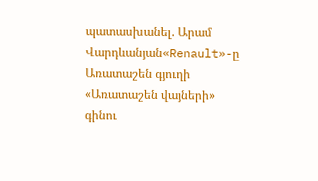պատասխանել. Արամ Վարդևանյան«Renault»-ը Առատաշեն գյուղի «Առատաշեն վայների» գինու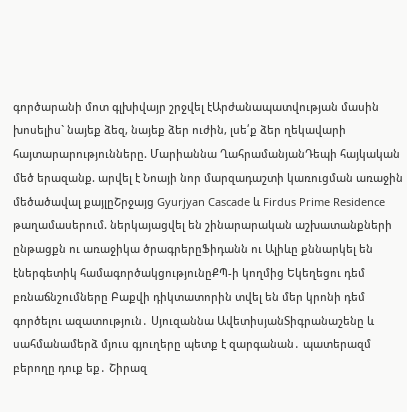գործարանի մոտ գլխիվայր շրջվել էԱրժանապատվության մասին խոսելիս` նայեք ձեզ, նայեք ձեր ուժին, լսե՛ք ձեր ղեկավարի հայտարարությունները. Մարիաննա ՂահրամանյանԴեպի հայկական մեծ երազանք. արվել է Նոայի նոր մարզադաշտի կառուցման առաջին մեծածավալ քայլըՇրջայց Gyurjyan Cascade և Firdus Prime Residence թաղամասերում. ներկայացվել են շինարարական աշխատանքների ընթացքն ու առաջիկա ծրագրերըՖիդանն ու Ալիևը քննարկել են էներգետիկ համագործակցությունըՔՊ-ի կողմից Եկեղեցու դեմ բռնաճնշումները Բաքվի դիկտատորին տվել են մեր կրոնի դեմ գործելու ազատություն․ Սյուզաննա ԱվետիսյանՏիգրանաշենը և սահմանամերձ մյուս գյուղերը պետք է զարգանան․ պատերազմ բերողը դուք եք․ Շիրազ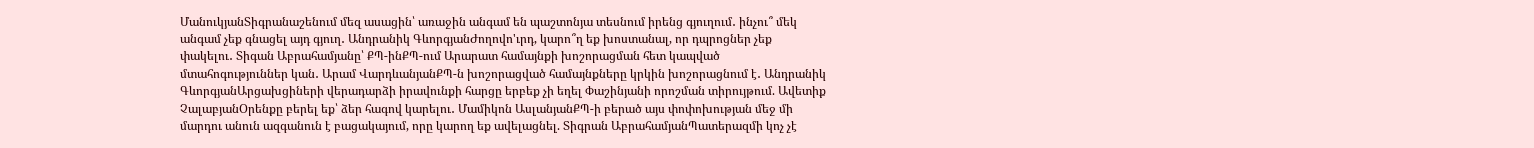ՄանուկյանՏիգրանաշենում մեզ ասացին՝ առաջին անգամ են պաշտոնյա տեսնում իրենց գյուղում․ ինչու՞ մեկ անգամ չեք գնացել այդ գյուղ․ Անդրանիկ ԳևորգյանԺողովո'ւրդ, կարո՞ղ եք խոստանալ, որ դպրոցներ չեք փակելու․ Տիգան Աբրահամյանը՝ ՔՊ-ինՔՊ-ում Արարատ համայնքի խոշորացման հետ կապված մտահոգություններ կան․ Արամ ՎարդևանյանՔՊ-ն խոշորացված համայնքները կրկին խոշորացնում է․ Անդրանիկ ԳևորգյանԱրցախցիների վերադարձի իրավունքի հարցը երբեք չի եղել Փաշինյանի որոշման տիրույթում. Ավետիք ՉալաբյանՕրենքը բերել եք՝ ձեր հագով կարելու․ Մամիկոն ԱսլանյանՔՊ-ի բերած այս փոփոխության մեջ մի մարդու անուն ազգանուն է բացակայում, որը կարող եք ավելացնել. Տիգրան ԱբրահամյանՊատերազմի կոչ չէ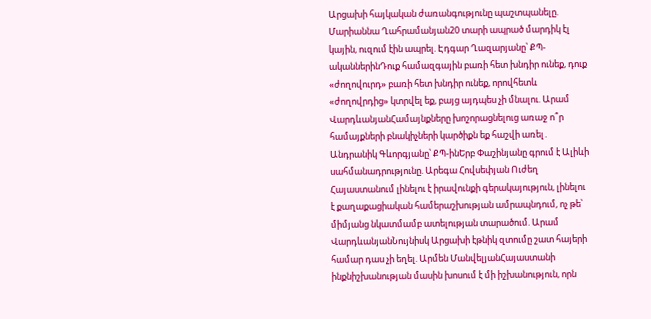Արցախի հայկական ժառանգությունը պաշտպանելը. Մարիաննա Ղահրամանյան20 տարի ապրած մարդիկ էլ կային, ուզում էին ապրել. Էդգար Ղազարյանը՝ ՔՊ-ականներինԴուք համազգային բառի հետ խնդիր ունեք, դուք «ժողովուրդ» բառի հետ խնդիր ունեք, որովհետև «ժողովրդից» կտրվել եք, բայց այդպես չի մնալու. Արամ ՎարդևանյանՀամայնքները խոշորացնելուց առաջ ո՞ր համայքների բնակիչների կարծիքն եք հաշվի առել․ Անդրանիկ Գևորգյանը՝ ՔՊ-ինԵրբ Փաշինյանը գրում է Ալիևի սահմանադրությունը. Արեգա Հովսեփյան Ուժեղ Հայաստանում լինելու է իրավունքի գերակայություն, լինելու է քաղաքացիական համերաշխության ամրապնդում, ոչ թե՝ միմյանց նկատմամբ ատելության տարածում. Արամ ՎարդևանյանՆույնիսկ Արցախի էթնիկ զտումը շատ հայերի համար դաս չի եղել. Արմեն ՄանվելյանՀայաստանի ինքնիշխանության մասին խոսում է մի իշխանություն, որն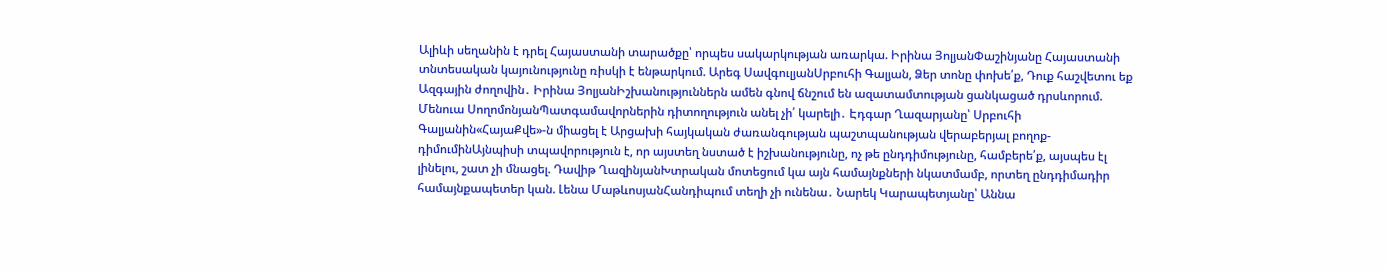Ալիևի սեղանին է դրել Հայաստանի տարածքը՝ որպես սակարկության առարկա. Իրինա ՅոլյանՓաշինյանը Հայաստանի տնտեսական կայունությունը ռիսկի է ենթարկում. Արեգ ՍավգուլյանՍրբուհի Գալյան, Ձեր տոնը փոխե՛ք, Դուք հաշվետու եք Ազգային ժողովին․ Իրինա ՅոլյանԻշխանություններն ամեն գնով ճնշում են ազատամտության ցանկացած դրսևորում. Մենուա ՍողոմոնյանՊատգամավորներին դիտողություն անել չի՛ կարելի․ Էդգար Ղազարյանը՝ Սրբուհի Գալյանին«ՀայաՔվե»-ն միացել է Արցախի հայկական ժառանգության պաշտպանության վերաբերյալ բողոք-դիմումինԱյնպիսի տպավորություն է, որ այստեղ նստած է իշխանությունը, ոչ թե ընդդիմությունը, համբերե՛ք, այսպես էլ լինելու, շատ չի մնացել. Դավիթ ՂազինյանԽտրական մոտեցում կա այն համայնքների նկատմամբ, որտեղ ընդդիմադիր համայնքապետեր կան. Լենա ՄաթևոսյանՀանդիպում տեղի չի ունենա․ Նարեկ Կարապետյանը՝ Աննա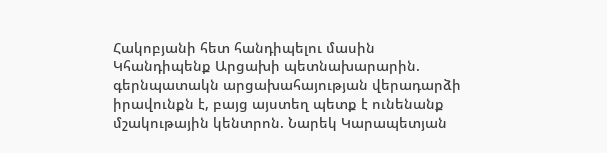Հակոբյանի հետ հանդիպելու մասին Կհանդիպենք Արցախի պետնախարարին. գերնպատակն արցախահայության վերադարձի իրավունքն է, բայց այստեղ պետք է ունենանք մշակութային կենտրոն. Նարեկ Կարապետյան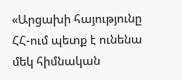«Արցախի հայությունը ՀՀ-ում պետք է ունենա մեկ հիմնական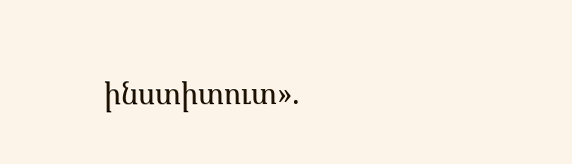ինստիտուտ».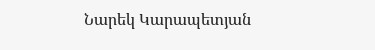Նարեկ Կարապետյան